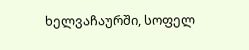ხელვაჩაურში, სოფელ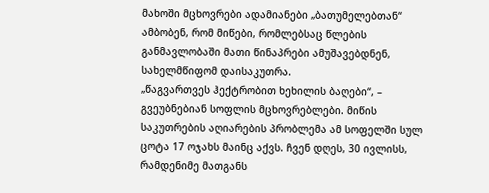მახოში მცხოვრები ადამიანები „ბათუმელებთან“ ამბობენ, რომ მიწები, რომლებსაც წლების განმავლობაში მათი წინაპრები ამუშავებდნენ, სახელმწიფომ დაისაკუთრა.
„წაგვართვეს ჰექტრობით ხეხილის ბაღები“, – გვეუბნებიან სოფლის მცხოვრებლები. მიწის საკუთრების აღიარების პრობლემა ამ სოფელში სულ ცოტა 17 ოჯახს მაინც აქვს. ჩვენ დღეს, 30 ივლისს, რამდენიმე მათგანს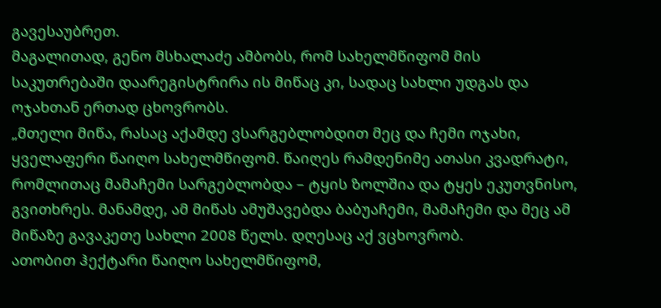გავესაუბრეთ.
მაგალითად, გენო მსხალაძე ამბობს, რომ სახელმწიფომ მის საკუთრებაში დაარეგისტრირა ის მიწაც კი, სადაც სახლი უდგას და ოჯახთან ერთად ცხოვრობს.
„მთელი მიწა, რასაც აქამდე ვსარგებლობდით მეც და ჩემი ოჯახი, ყველაფერი წაიღო სახელმწიფომ. წაიღეს რამდენიმე ათასი კვადრატი, რომლითაც მამაჩემი სარგებლობდა – ტყის ზოლშია და ტყეს ეკუთვნისო, გვითხრეს. მანამდე, ამ მიწას ამუშავებდა ბაბუაჩემი, მამაჩემი და მეც ამ მიწაზე გავაკეთე სახლი 2008 წელს. დღესაც აქ ვცხოვრობ.
ათობით ჰექტარი წაიღო სახელმწიფომ,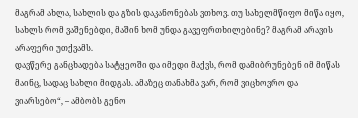მაგრამ ახლა, სახლის და გზის დაკანონებას ვთხოვ. თუ სახელმწიფო მიწა იყო, სახლს რომ ვაშენებდი, მაშინ ხომ უნდა გავეფრთხილებინე? მაგრამ არავის არაფერი უთქვამს.
დავწერე განცხადება სატყეოში და იმედი მაქვს, რომ დამიბრუნებენ იმ მიწას მაინც, სადაც სახლი მიდგას. ამაზეც თანახმა ვარ, რომ ვიცხოვრო და ვიარსებო“, – ამბობს გენო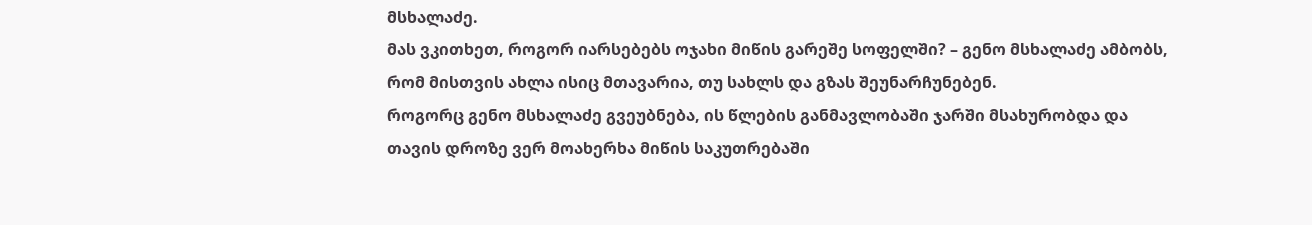მსხალაძე.
მას ვკითხეთ, როგორ იარსებებს ოჯახი მიწის გარეშე სოფელში? – გენო მსხალაძე ამბობს, რომ მისთვის ახლა ისიც მთავარია, თუ სახლს და გზას შეუნარჩუნებენ.
როგორც გენო მსხალაძე გვეუბნება, ის წლების განმავლობაში ჯარში მსახურობდა და თავის დროზე ვერ მოახერხა მიწის საკუთრებაში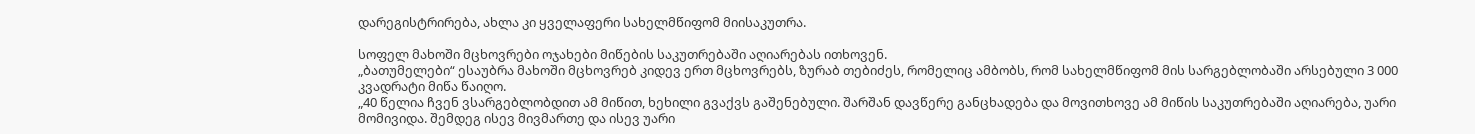დარეგისტრირება, ახლა კი ყველაფერი სახელმწიფომ მიისაკუთრა.

სოფელ მახოში მცხოვრები ოჯახები მიწების საკუთრებაში აღიარებას ითხოვენ.
„ბათუმელები“ ესაუბრა მახოში მცხოვრებ კიდევ ერთ მცხოვრებს, ზურაბ თებიძეს, რომელიც ამბობს, რომ სახელმწიფომ მის სარგებლობაში არსებული 3 000 კვადრატი მიწა წაიღო.
„40 წელია ჩვენ ვსარგებლობდით ამ მიწით, ხეხილი გვაქვს გაშენებული. შარშან დავწერე განცხადება და მოვითხოვე ამ მიწის საკუთრებაში აღიარება, უარი მომივიდა. შემდეგ ისევ მივმართე და ისევ უარი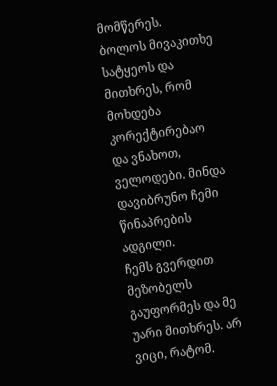მომწერეს. ბოლოს მივაკითხე სატყეოს და მითხრეს, რომ მოხდება კორექტირებაო და ვნახოთ, ველოდები. მინდა დავიბრუნო ჩემი წინაპრების ადგილი.
ჩემს გვერდით მეზობელს გაუფორმეს და მე უარი მითხრეს. არ ვიცი, რატომ.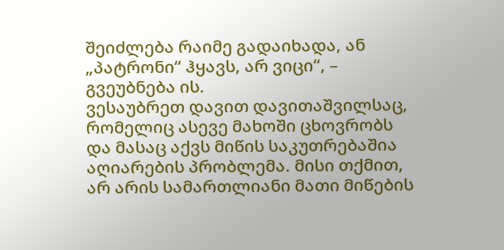შეიძლება რაიმე გადაიხადა, ან „პატრონი“ ჰყავს, არ ვიცი“, – გვეუბნება ის.
ვესაუბრეთ დავით დავითაშვილსაც, რომელიც ასევე მახოში ცხოვრობს და მასაც აქვს მიწის საკუთრებაშია აღიარების პრობლემა. მისი თქმით, არ არის სამართლიანი მათი მიწების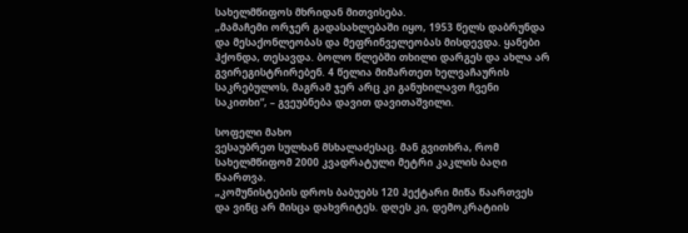სახელმწიფოს მხრიდან მითვისება.
„მამაჩემი ორჯერ გადასახლებაში იყო, 1953 წელს დაბრუნდა და მესაქონლეობას და მეფრინველეობას მისდევდა. ყანები ჰქონდა, თესავდა. ბოლო წლებში თხილი დარგეს და ახლა არ გვირეგისტრირებენ. 4 წელია მიმართეთ ხელვაჩაურის საკრებულოს, მაგრამ ჯერ არც კი განუხილავთ ჩვენი საკითხი“, – გვეუბნება დავით დავითაშვილი.

სოფელი მახო
ვესაუბრეთ სულხან მსხალაძესაც. მან გვითხრა, რომ სახელმწიფომ 2000 კვადრატული მეტრი კაკლის ბაღი წაართვა.
„კომუნისტების დროს ბაბუებს 120 ჰექტარი მიწა წაართვეს და ვინც არ მისცა დახვრიტეს. დღეს კი, დემოკრატიის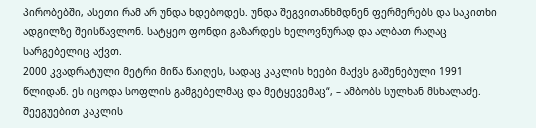პირობებში, ასეთი რამ არ უნდა ხდებოდეს. უნდა შეგვითანხმდნენ ფერმერებს და საკითხი ადგილზე შეისწავლონ. სატყეო ფონდი გაზარდეს ხელოვნურად და ალბათ რაღაც სარგებელიც აქვთ.
2000 კვადრატული მეტრი მიწა წაიღეს, სადაც კაკლის ხეები მაქვს გაშენებული 1991 წლიდან. ეს იცოდა სოფლის გამგებელმაც და მეტყევემაც“, – ამბობს სულხან მსხალაძე.
შეეგუებით კაკლის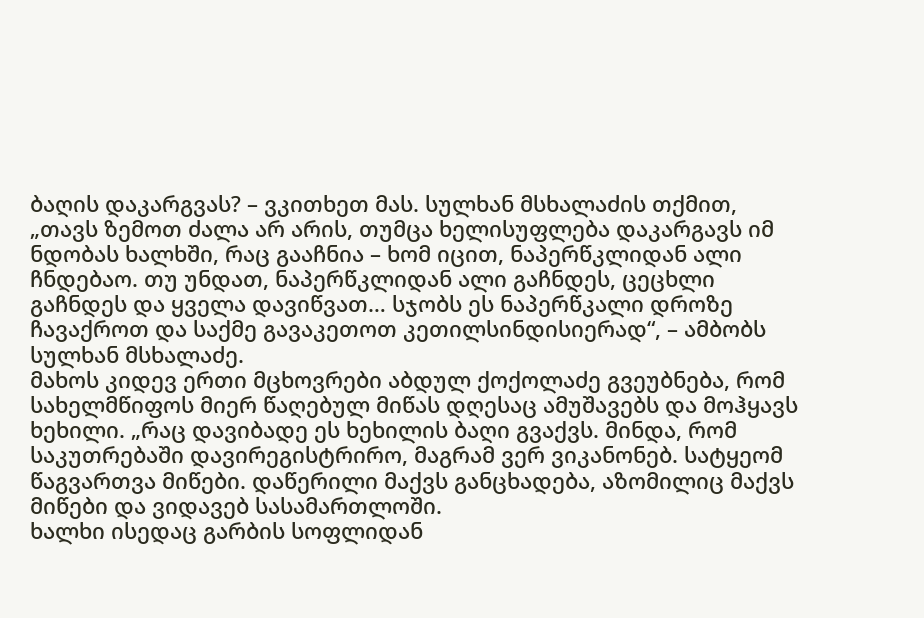ბაღის დაკარგვას? – ვკითხეთ მას. სულხან მსხალაძის თქმით, „თავს ზემოთ ძალა არ არის, თუმცა ხელისუფლება დაკარგავს იმ ნდობას ხალხში, რაც გააჩნია – ხომ იცით, ნაპერწკლიდან ალი ჩნდებაო. თუ უნდათ, ნაპერწკლიდან ალი გაჩნდეს, ცეცხლი გაჩნდეს და ყველა დავიწვათ… სჯობს ეს ნაპერწკალი დროზე ჩავაქროთ და საქმე გავაკეთოთ კეთილსინდისიერად“, – ამბობს სულხან მსხალაძე.
მახოს კიდევ ერთი მცხოვრები აბდულ ქოქოლაძე გვეუბნება, რომ სახელმწიფოს მიერ წაღებულ მიწას დღესაც ამუშავებს და მოჰყავს ხეხილი. „რაც დავიბადე ეს ხეხილის ბაღი გვაქვს. მინდა, რომ საკუთრებაში დავირეგისტრირო, მაგრამ ვერ ვიკანონებ. სატყეომ წაგვართვა მიწები. დაწერილი მაქვს განცხადება, აზომილიც მაქვს მიწები და ვიდავებ სასამართლოში.
ხალხი ისედაც გარბის სოფლიდან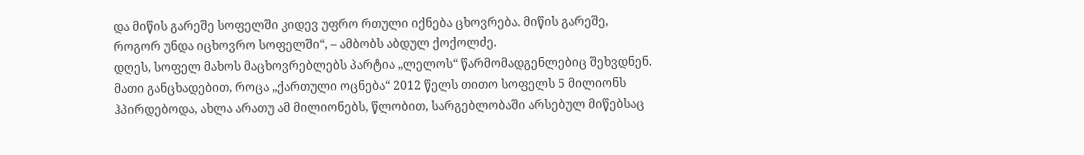და მიწის გარეშე სოფელში კიდევ უფრო რთული იქნება ცხოვრება. მიწის გარეშე, როგორ უნდა იცხოვრო სოფელში“, – ამბობს აბდულ ქოქოლძე.
დღეს, სოფელ მახოს მაცხოვრებლებს პარტია „ლელოს“ წარმომადგენლებიც შეხვდნენ. მათი განცხადებით, როცა „ქართული ოცნება“ 2012 წელს თითო სოფელს 5 მილიონს ჰპირდებოდა, ახლა არათუ ამ მილიონებს, წლობით, სარგებლობაში არსებულ მიწებსაც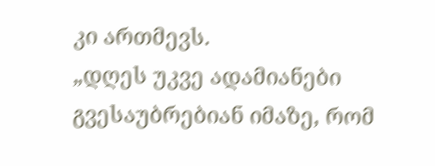კი ართმევს.
„დღეს უკვე ადამიანები გვესაუბრებიან იმაზე, რომ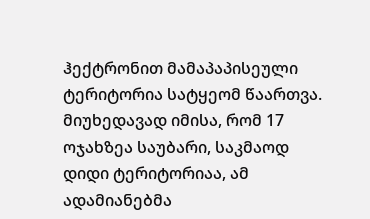ჰექტრონით მამაპაპისეული ტერიტორია სატყეომ წაართვა. მიუხედავად იმისა, რომ 17 ოჯახზეა საუბარი, საკმაოდ დიდი ტერიტორიაა, ამ ადამიანებმა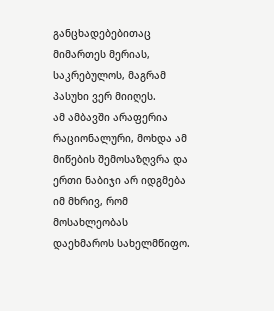განცხადებებითაც მიმართეს მერიას, საკრებულოს, მაგრამ პასუხი ვერ მიიღეს.
ამ ამბავში არაფერია რაციონალური, მოხდა ამ მიწების შემოსაზღვრა და ერთი ნაბიჯი არ იდგმება იმ მხრივ, რომ მოსახლეობას დაეხმაროს სახელმწიფო.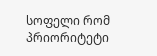სოფელი რომ პრიორიტეტი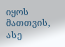იყოს მათთვის, ასე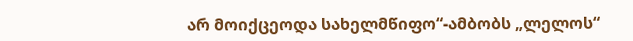არ მოიქცეოდა სახელმწიფო“-ამბობს „ლელოს“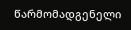წარმომადგენელი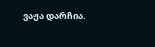ვაჟა დარჩია.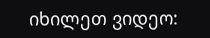იხილეთ ვიდეო: